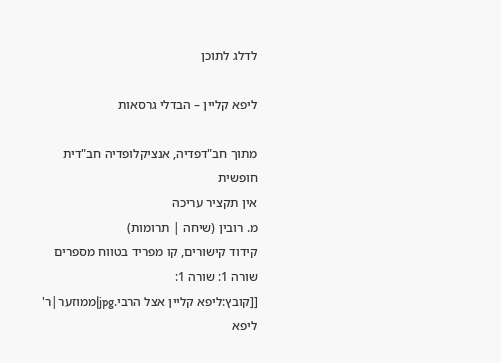לדלג לתוכן

ליפא קליין – הבדלי גרסאות

מתוך חב"דפדיה, אנציקלופדיה חב"דית חופשית
אין תקציר עריכה
מ. רובין (שיחה | תרומות)
קידוד קישורים, קו מפריד בטווח מספרים
שורה 1: שורה 1:
[[קובץ:ליפא קליין אצל הרבי.jpg|ממוזער|ר' ליפא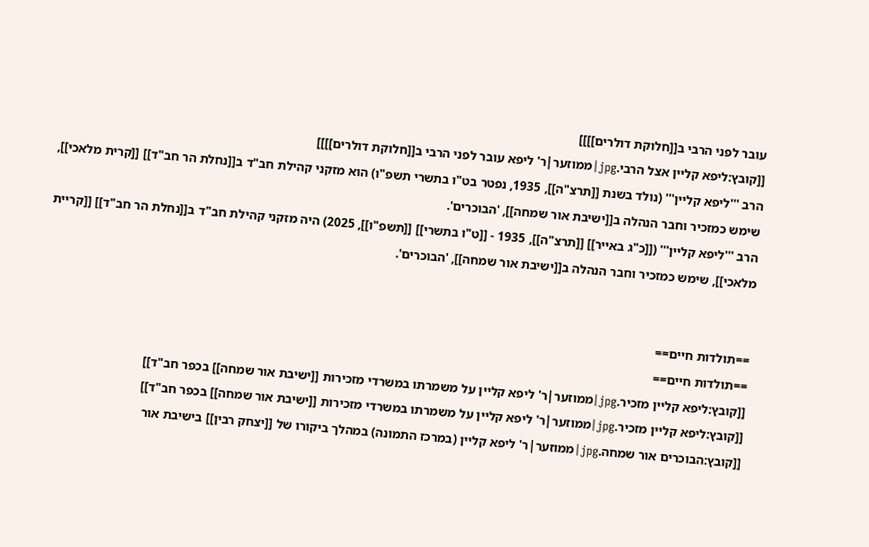עובר לפני הרבי ב[[חלוקת דולרים]]]]
[[קובץ:ליפא קליין אצל הרבי.jpg|ממוזער|ר' ליפא עובר לפני הרבי ב[[חלוקת דולרים]]]]
הרב '''ליפא קליין''' (נולד בשנת [[תרצ"ה]], 1935, נפטר בט"ו בתשרי תשפ"ו) הוא מזקני קהילת חב"ד ב[[נחלת הר חב"ד]] [[קרית מלאכי]], שימש כמזכיר וחבר הנהלה ב[[ישיבת אור שמחה]], 'הבוכרים'.
הרב '''ליפא קליין''' ([[כ"ג באייר]] [[תרצ"ה]], 1935 - [[ט"ו בתשרי]] [[תשפ"ו]], 2025) היה מזקני קהילת חב"ד ב[[נחלת הר חב"ד]] [[קריית מלאכי]], שימש כמזכיר וחבר הנהלה ב[[ישיבת אור שמחה]], 'הבוכרים'.


==תולדות חיים==
==תולדות חיים==
[[קובץ:ליפא קליין מזכיר.jpg|ממוזער|ר' ליפא קליין על משמרתו במשרדי מזכירות [[ישיבת אור שמחה]] בכפר חב"ד]]
[[קובץ:ליפא קליין מזכיר.jpg|ממוזער|ר' ליפא קליין על משמרתו במשרדי מזכירות [[ישיבת אור שמחה]] בכפר חב"ד]]
[[קובץ:הבוכרים אור שמחה.jpg|ממוזער|ר' ליפא קליין (במרכז התמונה) במהלך ביקורו של [[יצחק רבין]] בישיבת אור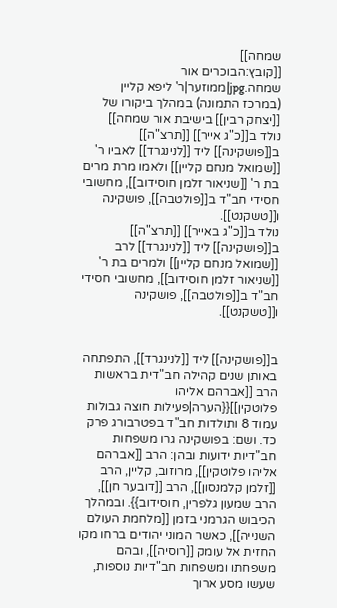שמחה]]
[[קובץ:הבוכרים אור שמחה.jpg|ממוזער|ר' ליפא קליין (במרכז התמונה) במהלך ביקורו של [[יצחק רבין]] בישיבת אור שמחה]]
נולד ב[[כ"ג אייר]] [[תרצ"ה]] ב[[פושקינה]] ליד [[לנינגרד]] לאביו ר' [[שמואל מנחם קליין]] ולאמו מרת מרים בת ר' [[שניאור זלמן חוסידוב]], מחשובי חסידי חב"ד ב[[פולטבה]], פושקינה ו[[טשקנט]].
נולד ב[[כ"ג באייר]] [[תרצ"ה]] ב[[פושקינה]] ליד [[לנינגרד]] לרב [[שמואל מנחם קליין]] ולמרים בת ר' [[שניאור זלמן חוסידוב]], מחשובי חסידי חב"ד ב[[פולטבה]], פושקינה ו[[טשקנט]].


ב[[פושקינה]] ליד [[לנינגרד]], התפתחה באותן שנים קהילה חב"דית בראשות הרב [[אברהם אליהו פלוטקין]]{{הערה|פעילות חוצה גבולות עמוד 8 ותולדות חב"ד בפטרבורג פרק כד. ושם: בפושקינה גרו משפחות חב"דיות ידועות ובהן: הרב [[אברהם אליהו פלוטקין]], מרוזוב, קליין, הרב [[זלמן קלמנסון]], הרב [[דובער חן]], הרב שמעון גלפרין, חוסידוב}}. ובמהלך הכיבוש הגרמני בזמן [[מלחמת העולם השנייה]], כאשר המוני יהודים ברחו מקו החזית אל עומק [[רוסיה]], ובהם משפחתו ומשפחות חב"דיות נוספות, שעשו מסע ארוך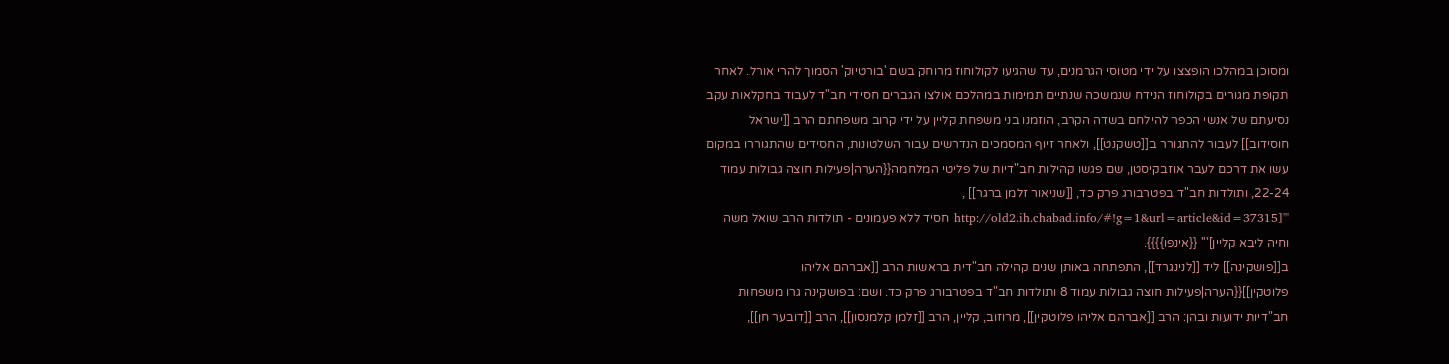ומסוכן במהלכו הופצצו על ידי מטוסי הגרמנים, עד שהגיעו לקולוחוז מרוחק בשם 'בורטיוק' הסמוך להרי אורל. לאחר תקופת מגורים בקולוחוז הנידח שנמשכה שנתיים תמימות במהלכם אולצו הגברים חסידי חב"ד לעבוד בחקלאות עקב נסיעתם של אנשי הכפר להילחם בשדה הקרב, הוזמנו בני משפחת קליין על ידי קרוב משפחתם הרב [[ישראל חוסידוב]] לעבור להתגורר ב[[טשקנט]], ולאחר זיוף המסמכים הנדרשים עבור השלטונות, החסידים שהתגוררו במקום עשו את דרכם לעבר אוזבקיסטן, שם פגשו קהילות חב"דיות של פליטי המלחמה{{הערה|פעילות חוצה גבולות עמוד 22-24, ותולדות חב"ד בפטרבורג פרק כד, [[שניאור זלמן ברגר]] , '''[http://old2.ih.chabad.info/#!g=1&url=article&id=37315 חסיד ללא פעמונים - תולדות הרב שואל משה וחיה ליבא קליין]''' {{אינפו}}}}.
ב[[פושקינה]] ליד [[לנינגרד]], התפתחה באותן שנים קהילה חב"דית בראשות הרב [[אברהם אליהו פלוטקין]]{{הערה|פעילות חוצה גבולות עמוד 8 ותולדות חב"ד בפטרבורג פרק כד. ושם: בפושקינה גרו משפחות חב"דיות ידועות ובהן: הרב [[אברהם אליהו פלוטקין]], מרוזוב, קליין, הרב [[זלמן קלמנסון]], הרב [[דובער חן]],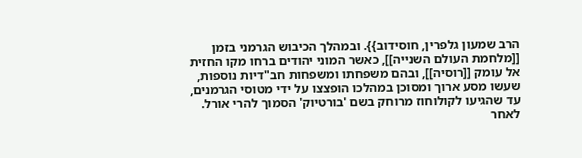הרב שמעון גלפרין, חוסידוב}}. ובמהלך הכיבוש הגרמני בזמן [[מלחמת העולם השנייה]], כאשר המוני יהודים ברחו מקו החזית אל עומק [[רוסיה]], ובהם משפחתו ומשפחות חב"דיות נוספות, שעשו מסע ארוך ומסוכן במהלכו הופצצו על ידי מטוסי הגרמנים, עד שהגיעו לקולוחוז מרוחק בשם 'בורטיוק' הסמוך להרי אורל. לאחר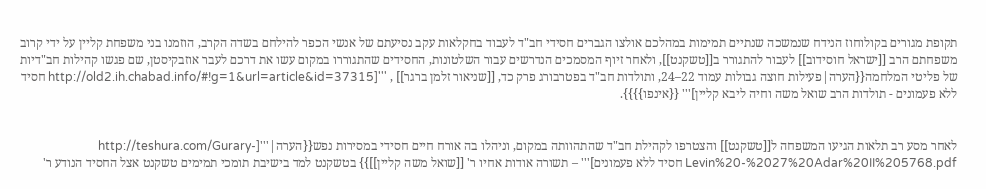תקופת מגורים בקולוחוז הנידח שנמשכה שנתיים תמימות במהלכם אולצו הגברים חסידי חב"ד לעבוד בחקלאות עקב נסיעתם של אנשי הכפר להילחם בשדה הקרב, הוזמנו בני משפחת קליין על ידי קרוב משפחתם הרב [[ישראל חוסידוב]] לעבור להתגורר ב[[טשקנט]], ולאחר זיוף המסמכים הנדרשים עבור השלטונות, החסידים שהתגוררו במקום עשו את דרכם לעבר אוזבקיסטן, שם פגשו קהילות חב"דיות של פליטי המלחמה{{הערה|פעילות חוצה גבולות עמוד 22–24, ותולדות חב"ד בפטרבורג פרק כד, [[שניאור זלמן ברגר]] , '''[http://old2.ih.chabad.info/#!g=1&url=article&id=37315 חסיד ללא פעמונים - תולדות הרב שואל משה וחיה ליבא קליין]''' {{אינפו}}}}.


לאחר מסע רב תלאות הגיעו המשפחה ל[[טשקנט]] והצטרפו לקהילת חב"ד שהתהוותה במקום, וניהלו בה אורח חיים חסידי במסירות נפש{{הערה|'''[http://teshura.com/Gurary-Levin%20-%2027%20Adar%20II%205768.pdf חסיד ללא פעמונים]''' – תשורה אודות אחיו ר' [[שואל משה קליין]]}} בטשקנט למד בישיבת תומכי תמימים טשקנט אצל החסיד הנודע ר'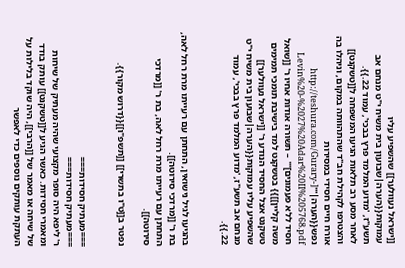[[ישראל נעוולער]] שהשפיע עליו עמוקות{{הערה|שבועון בית משיח י"ט מנחם אב תשע"ז, 'מדוע המלמד פרץ בבכי', עמוד 22.}}.
לאחר מסע רב תלאות הגיעו המשפחה ל[[טשקנט]] והצטרפו לקהילת חב"ד שהתהוותה במקום, וניהלו בה אורח חיים חסידי במסירות נפש{{הערה|'''[http://teshura.com/Gurary-Levin%20-%2027%20Adar%20II%205768.pdf חסיד ללא פעמונים]''' – תשורה אודות אחיו ר' [[שואל משה קליין]]}} בטשקנט למד בישיבת תומכי תמימים טשקנט אצל החסיד הנודע ר' [[ישראל נעוולער]] שהשפיע עליו עמוקות{{הערה|שבועון בית משיח י"ט מנחם אב תשע"ז, 'מדוע המלמד פרץ בבכי', עמוד 22.}}.


בהגיעו לגיל נישואין, התחתן עם רעייתו מרת רחל לאה, בת ר' [[מרדכי סירוטה]].
התחתן עם רעייתו מרת רחל לאה, בת ר' [[מרדכי סירוטה]].

נפטר ב[[ט"ו בתשרי]] [[תשפ"ו]]{{דרוש מקור}}.


===מעתיק חסידות===
===מעתיק חסידות===
ר' ליפא היה סופר מקצועי שהיה מעתיק של שיחות ומאמרי חסידות. כאשר הגיע ל[[טשקנט]] עותק בודד של שיחה או מאמר של [[הרבי]], היה שוקד בלילות על העתקת עותקים נוספים כדי לאפשר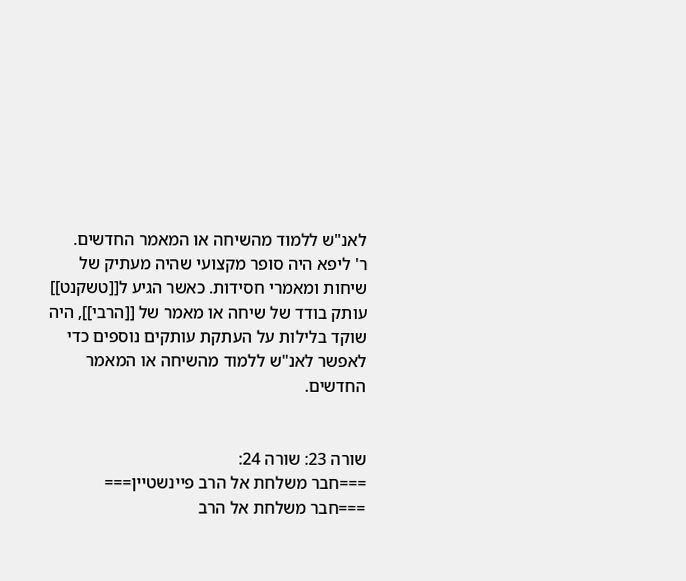לאנ"ש ללמוד מהשיחה או המאמר החדשים.
ר' ליפא היה סופר מקצועי שהיה מעתיק של שיחות ומאמרי חסידות. כאשר הגיע ל[[טשקנט]] עותק בודד של שיחה או מאמר של [[הרבי]], היה שוקד בלילות על העתקת עותקים נוספים כדי לאפשר לאנ"ש ללמוד מהשיחה או המאמר החדשים.


שורה 23: שורה 24:
===חבר משלחת אל הרב פיינשטיין===
===חבר משלחת אל הרב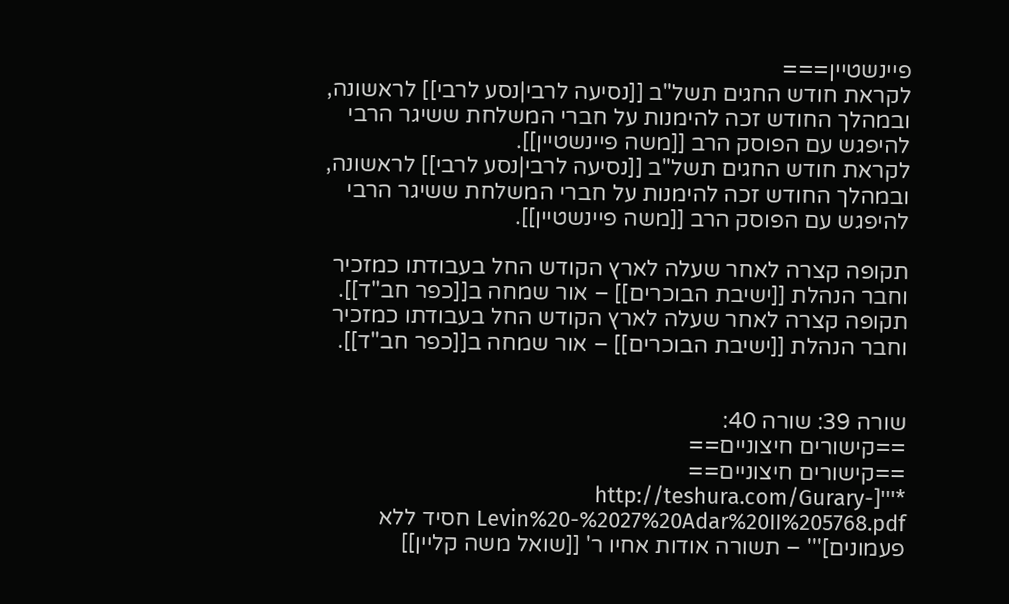פיינשטיין===
לקראת חודש החגים תשל"ב [[נסיעה לרבי|נסע לרבי]] לראשונה, ובמהלך החודש זכה להימנות על חברי המשלחת ששיגר הרבי להיפגש עם הפוסק הרב [[משה פיינשטיין]].
לקראת חודש החגים תשל"ב [[נסיעה לרבי|נסע לרבי]] לראשונה, ובמהלך החודש זכה להימנות על חברי המשלחת ששיגר הרבי להיפגש עם הפוסק הרב [[משה פיינשטיין]].

תקופה קצרה לאחר שעלה לארץ הקודש החל בעבודתו כמזכיר וחבר הנהלת [[ישיבת הבוכרים]] – אור שמחה ב[[כפר חב"ד]].
תקופה קצרה לאחר שעלה לארץ הקודש החל בעבודתו כמזכיר וחבר הנהלת [[ישיבת הבוכרים]] – אור שמחה ב[[כפר חב"ד]].


שורה 39: שורה 40:
==קישורים חיצוניים==
==קישורים חיצוניים==
*'''[http://teshura.com/Gurary-Levin%20-%2027%20Adar%20II%205768.pdf חסיד ללא פעמונים]''' – תשורה אודות אחיו ר' [[שואל משה קליין]]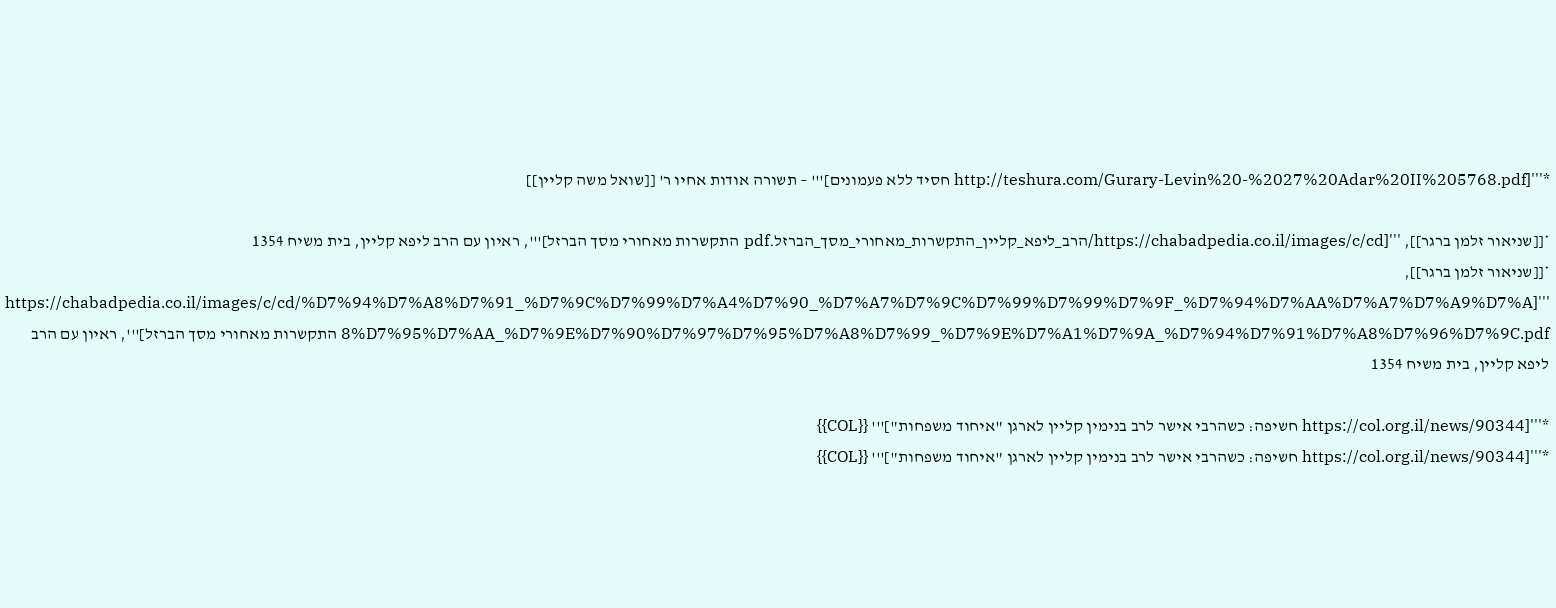*'''[http://teshura.com/Gurary-Levin%20-%2027%20Adar%20II%205768.pdf חסיד ללא פעמונים]''' – תשורה אודות אחיו ר' [[שואל משה קליין]]

*[[שניאור זלמן ברגר]], '''[https://chabadpedia.co.il/images/c/cd/הרב_ליפא_קליין_התקשרות_מאחורי_מסך_הברזל.pdf התקשרות מאחורי מסך הברזל]''', ראיון עם הרב ליפא קליין, בית משיח 1354
*[[שניאור זלמן ברגר]], '''[https://chabadpedia.co.il/images/c/cd/%D7%94%D7%A8%D7%91_%D7%9C%D7%99%D7%A4%D7%90_%D7%A7%D7%9C%D7%99%D7%99%D7%9F_%D7%94%D7%AA%D7%A7%D7%A9%D7%A8%D7%95%D7%AA_%D7%9E%D7%90%D7%97%D7%95%D7%A8%D7%99_%D7%9E%D7%A1%D7%9A_%D7%94%D7%91%D7%A8%D7%96%D7%9C.pdf התקשרות מאחורי מסך הברזל]''', ראיון עם הרב ליפא קליין, בית משיח 1354

*'''[https://col.org.il/news/90344 חשיפה: כשהרבי אישר לרב בנימין קליין לארגן "איחוד משפחות"]''' {{COL}}
*'''[https://col.org.il/news/90344 חשיפה: כשהרבי אישר לרב בנימין קליין לארגן "איחוד משפחות"]''' {{COL}}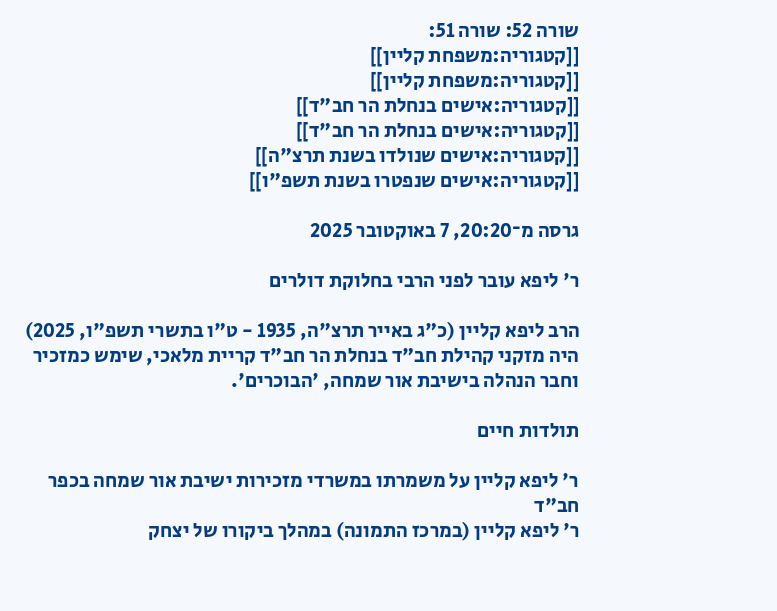שורה 52: שורה 51:
[[קטגוריה:משפחת קליין]]
[[קטגוריה:משפחת קליין]]
[[קטגוריה:אישים בנחלת הר חב"ד]]
[[קטגוריה:אישים בנחלת הר חב"ד]]
[[קטגוריה:אישים שנולדו בשנת תרצ"ה]]
[[קטגוריה:אישים שנפטרו בשנת תשפ"ו]]

גרסה מ־20:20, 7 באוקטובר 2025

ר' ליפא עובר לפני הרבי בחלוקת דולרים

הרב ליפא קליין (כ"ג באייר תרצ"ה, 1935 - ט"ו בתשרי תשפ"ו, 2025) היה מזקני קהילת חב"ד בנחלת הר חב"ד קריית מלאכי, שימש כמזכיר וחבר הנהלה בישיבת אור שמחה, 'הבוכרים'.

תולדות חיים

ר' ליפא קליין על משמרתו במשרדי מזכירות ישיבת אור שמחה בכפר חב"ד
ר' ליפא קליין (במרכז התמונה) במהלך ביקורו של יצחק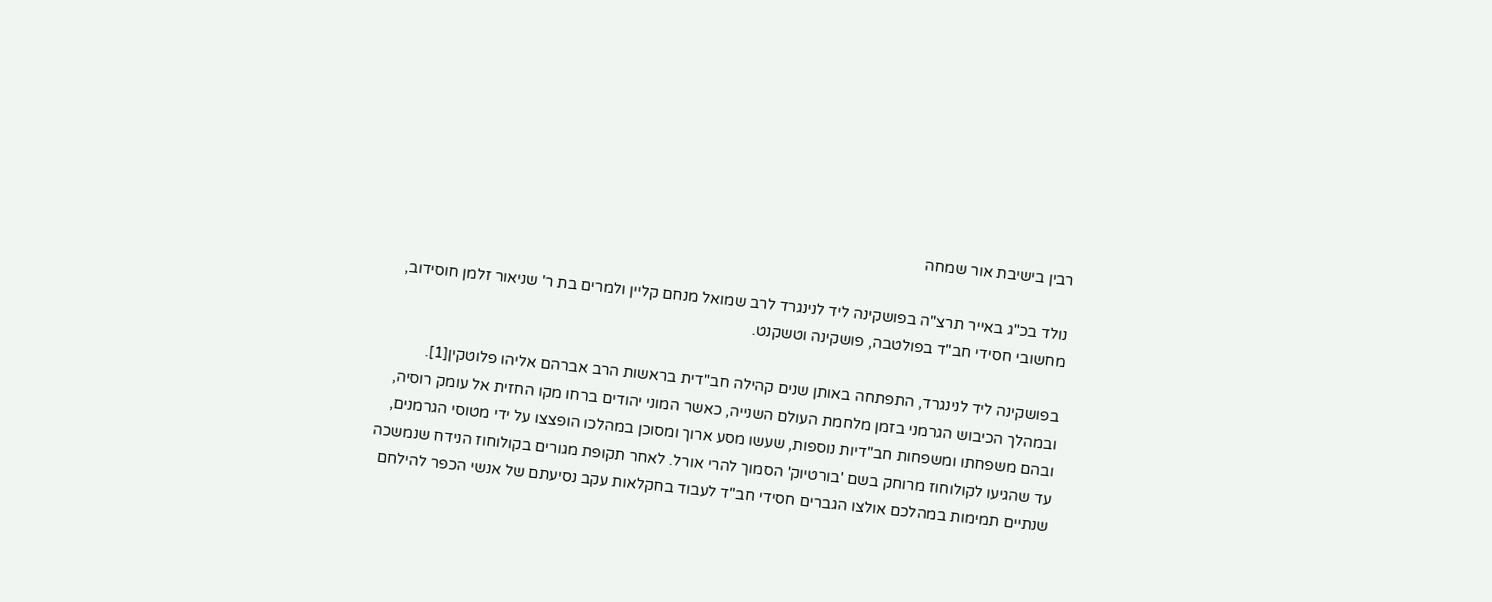רבין בישיבת אור שמחה

נולד בכ"ג באייר תרצ"ה בפושקינה ליד לנינגרד לרב שמואל מנחם קליין ולמרים בת ר' שניאור זלמן חוסידוב, מחשובי חסידי חב"ד בפולטבה, פושקינה וטשקנט.

בפושקינה ליד לנינגרד, התפתחה באותן שנים קהילה חב"דית בראשות הרב אברהם אליהו פלוטקין[1]. ובמהלך הכיבוש הגרמני בזמן מלחמת העולם השנייה, כאשר המוני יהודים ברחו מקו החזית אל עומק רוסיה, ובהם משפחתו ומשפחות חב"דיות נוספות, שעשו מסע ארוך ומסוכן במהלכו הופצצו על ידי מטוסי הגרמנים, עד שהגיעו לקולוחוז מרוחק בשם 'בורטיוק' הסמוך להרי אורל. לאחר תקופת מגורים בקולוחוז הנידח שנמשכה שנתיים תמימות במהלכם אולצו הגברים חסידי חב"ד לעבוד בחקלאות עקב נסיעתם של אנשי הכפר להילחם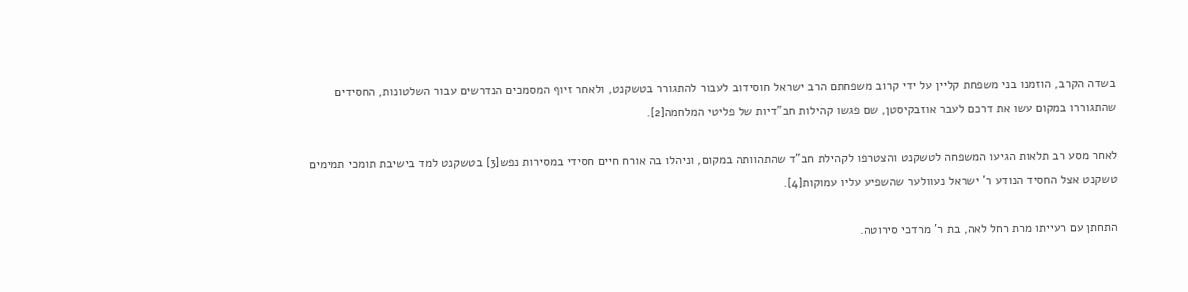בשדה הקרב, הוזמנו בני משפחת קליין על ידי קרוב משפחתם הרב ישראל חוסידוב לעבור להתגורר בטשקנט, ולאחר זיוף המסמכים הנדרשים עבור השלטונות, החסידים שהתגוררו במקום עשו את דרכם לעבר אוזבקיסטן, שם פגשו קהילות חב"דיות של פליטי המלחמה[2].

לאחר מסע רב תלאות הגיעו המשפחה לטשקנט והצטרפו לקהילת חב"ד שהתהוותה במקום, וניהלו בה אורח חיים חסידי במסירות נפש[3] בטשקנט למד בישיבת תומכי תמימים טשקנט אצל החסיד הנודע ר' ישראל נעוולער שהשפיע עליו עמוקות[4].

התחתן עם רעייתו מרת רחל לאה, בת ר' מרדכי סירוטה.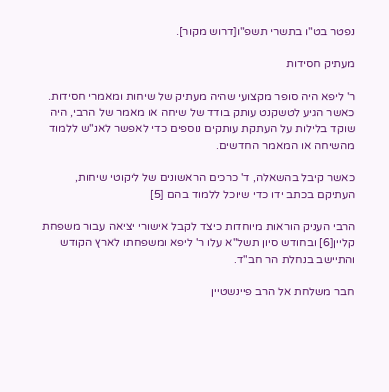נפטר בט"ו בתשרי תשפ"ו[דרוש מקור].

מעתיק חסידות

ר' ליפא היה סופר מקצועי שהיה מעתיק של שיחות ומאמרי חסידות. כאשר הגיע לטשקנט עותק בודד של שיחה או מאמר של הרבי, היה שוקד בלילות על העתקת עותקים נוספים כדי לאפשר לאנ"ש ללמוד מהשיחה או המאמר החדשים.

כאשר קיבל בהשאלה, ד' כרכים הראשונים של ליקוטי שיחות, העתיקם בכתב ידו כדי שיוכל ללמוד בהם [5]

הרבי העניק הוראות מיוחדות כיצד לקבל אישורי יציאה עבור משפחת קליין[6] ובחודש סיון תשל"א עלו ר' ליפא ומשפחתו לארץ הקודש והתיישב בנחלת הר חב"ד.

חבר משלחת אל הרב פיינשטיין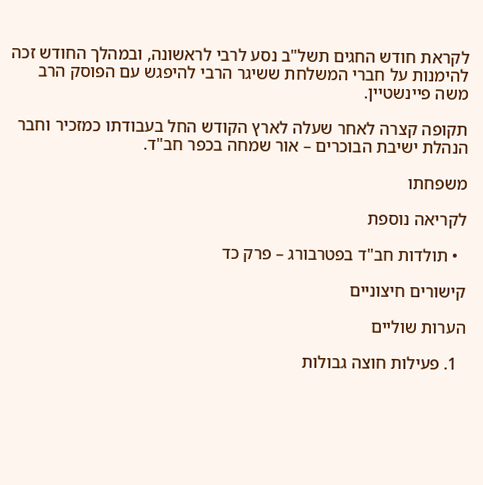לקראת חודש החגים תשל"ב נסע לרבי לראשונה, ובמהלך החודש זכה להימנות על חברי המשלחת ששיגר הרבי להיפגש עם הפוסק הרב משה פיינשטיין.

תקופה קצרה לאחר שעלה לארץ הקודש החל בעבודתו כמזכיר וחבר הנהלת ישיבת הבוכרים – אור שמחה בכפר חב"ד.

משפחתו

לקריאה נוספת

  • תולדות חב"ד בפטרבורג – פרק כד

קישורים חיצוניים

הערות שוליים

  1. פעילות חוצה גבולות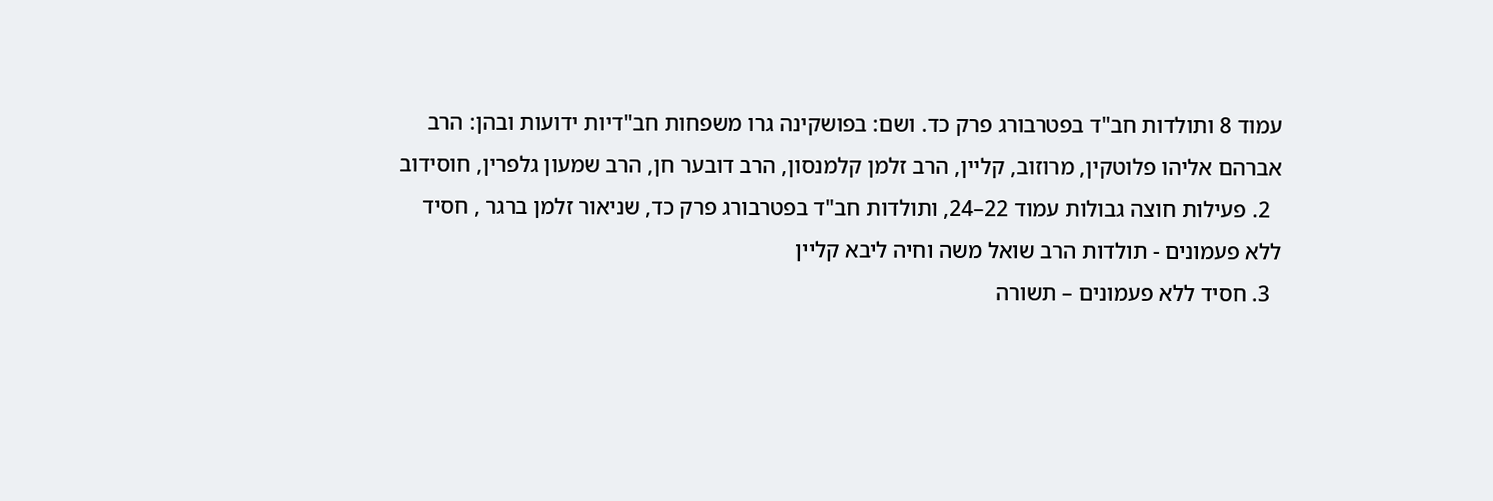עמוד 8 ותולדות חב"ד בפטרבורג פרק כד. ושם: בפושקינה גרו משפחות חב"דיות ידועות ובהן: הרב אברהם אליהו פלוטקין, מרוזוב, קליין, הרב זלמן קלמנסון, הרב דובער חן, הרב שמעון גלפרין, חוסידוב
  2. פעילות חוצה גבולות עמוד 22–24, ותולדות חב"ד בפטרבורג פרק כד, שניאור זלמן ברגר , חסיד ללא פעמונים - תולדות הרב שואל משה וחיה ליבא קליין
  3. חסיד ללא פעמונים – תשורה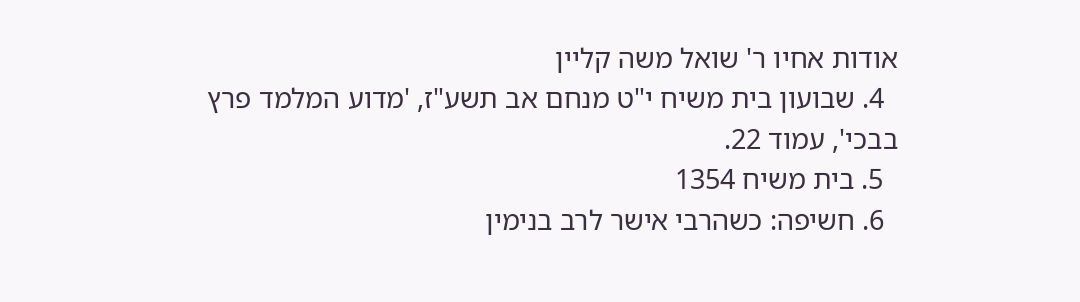אודות אחיו ר' שואל משה קליין
  4. שבועון בית משיח י"ט מנחם אב תשע"ז, 'מדוע המלמד פרץ בבכי', עמוד 22.
  5. בית משיח 1354
  6. חשיפה: כשהרבי אישר לרב בנימין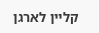קליין לארגן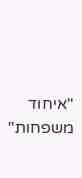"איחוד משפחות"